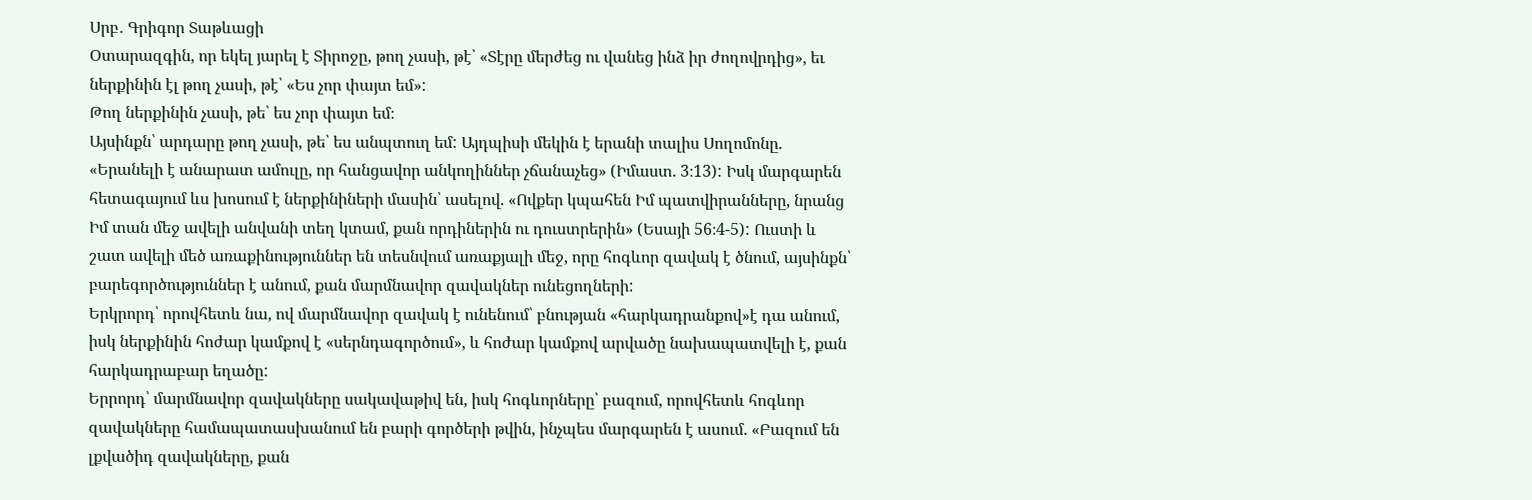Սրբ․ Գրիգոր Տաթևացի
Օտարազգին, որ եկել յարել է Տիրոջը, թող չասի, թէ՝ «Տէրը մերժեց ու վանեց ինձ իր ժողովրդից», եւ ներքինին էլ թող չասի, թէ՝ «Ես չոր փայտ եմ»:
Թող ներքինին չասի, թե՝ ես չոր փայտ եմ։
Այսինքն՝ արդարը թող չասի, թե՝ ես անպտուղ եմ: Այդպիսի մեկին է երանի տալիս Սողոմոնը. «Երանելի է անարատ ամուլը, որ հանցավոր անկողիններ չճանաչեց» (Իմաստ. 3։13): Իսկ մարգարեն հետագայում ևս խոսում է ներքինիների մասին՝ ասելով. «Ովքեր կպահեն Իմ պատվիրանները, նրանց Իմ տան մեջ ավելի անվանի տեղ կտամ, քան որդիներին ու դուստրերին» (Եսայի 56։4-5): Ուստի և շատ ավելի մեծ առաքինություններ են տեսնվում առաքյալի մեջ, որը հոգևոր զավակ է ծնում, այսինքն՝ բարեգործություններ է անում, քան մարմնավոր զավակներ ունեցողների:
Երկրորդ՝ որովհետև նա, ով մարմնավոր զավակ է ունենում՝ բնության «հարկադրանքով»է դա անում, իսկ ներքինին հոժար կամքով է «սերնդագործում», և հոժար կամքով արվածը նախապատվելի է, քան հարկադրաբար եղածը:
Երրորդ՝ մարմնավոր զավակները սակավաթիվ են, իսկ հոգևորները՝ բազում, որովհետև հոգևոր զավակները համապատասխանում են բարի գործերի թվին, ինչպես մարգարեն է ասում. «Բազում են լքվածիդ զավակները, քան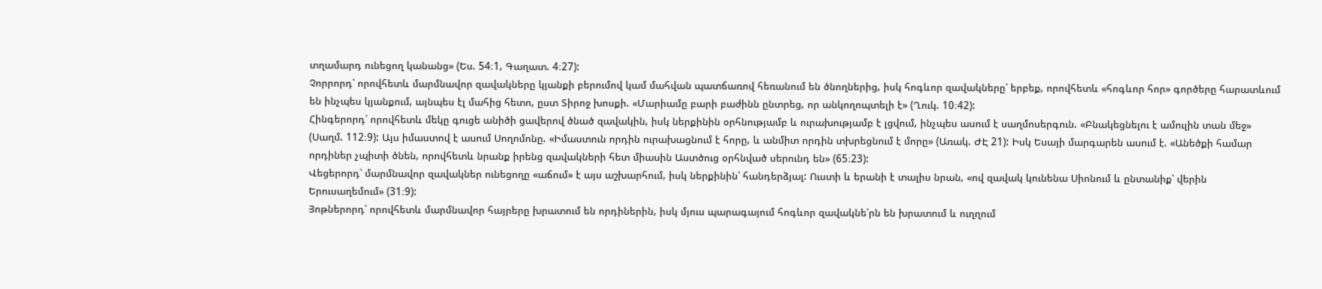տղամարդ ունեցող կանանց» (Ես. 54։1, Գաղատ. 4։27):
Չորրորդ՝ որովհետև մարմնավոր զավակները կյանքի բերումով կամ մահվան պատճառով հեռանում են ծնողներից, իսկ հոգևոր զավակները՝ երբեք, որովհետև «հոգևոր հոր» գործերը հարատևում են ինչպես կյանքում, այնպես էլ մահից հետո, ըստ Տիրոջ խոսքի. «Մարիամը բարի բաժինն ընտրեց, որ անկողոպտելի է» (Ղուկ. 10։42):
Հինգերորդ՝ որովհետև մեկը գուցե անիծի ցավերով ծնած զավակին, իսկ ներքինին օրհնությամբ և ուրախությամբ է լցվում, ինչպես ասում է սաղմոսերգուն. «Բնակեցնելու է ամուլին տան մեջ» (Սաղմ. 112։9): Այս իմաստով է ասում Սողոմոնը. «Իմաստուն որդին ուրախացնում է հորը, և անմիտ որդին տխրեցնում է մորը» (Առակ. ԺԷ 21): Իսկ Եսայի մարգարեն ասում է. «Անեծքի համար որդիներ չպիտի ծնեն, որովհետև նրանք իրենց զավակների հետ միասին Աստծուց օրհնված սերունդ են» (65։23):
Վեցերորդ՝ մարմնավոր զավակներ ունեցողը «աճում» է այս աշխարհում, իսկ ներքինին՝ հանդերձյալ: Ուստի և երանի է տալիս նրան, «ով զավակ կունենա Սիոնում և ընտանիք՝ վերին Երուսաղեմում» (31։9):
Յոթներորդ՝ որովհետև մարմնավոր հայրերը խրատում են որդիներին, իսկ մյուս պարագայում հոգևոր զավակնե՛րն են խրատում և ուղղում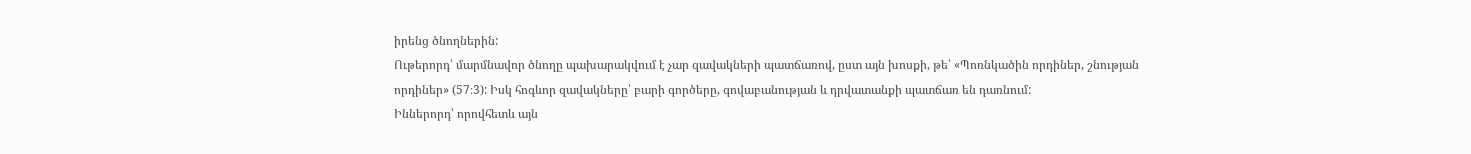իրենց ծնողներին:
Ութերորդ՝ մարմնավոր ծնողը պախարակվում է չար զավակների պատճառով, ըստ այն խոսքի, թե՝ «Պոռնկածին որդիներ, շնության որդիներ» (57։3): Իսկ հոգևոր զավակները՝ բարի գործերը, գովաբանության և դրվատանքի պատճառ են դառնում:
Իններորդ՝ որովհետև այն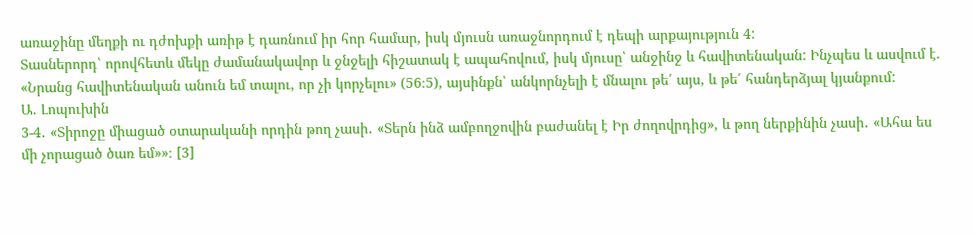առաջինը մեղքի ու դժոխքի առիթ է դառնում իր հոր համար, իսկ մյուսն առաջնորդում է դեպի արքայություն 4:
Տասներորդ՝ որովհետև մեկը ժամանակավոր և ջնջելի հիշատակ է ապահովում, իսկ մյուսը՝ անջինջ և հավիտենական: Ինչպես և ասվում է. «Նրանց հավիտենական անուն եմ տալու, որ չի կորչելու» (56։5), այսինքն՝ անկորնչելի է մնալու թե՛ այս, և թե՛ հանդերձյալ կյանքում:
Ա. Լոպուխին
3-4․ «Տիրոջը միացած օտարականի որդին թող չասի․ «Տերն ինձ ամբողջովին բաժանել է Իր ժողովրդից», և թող ներքինին չասի․ «Ահա ես մի չորացած ծառ եմ»»։ [3]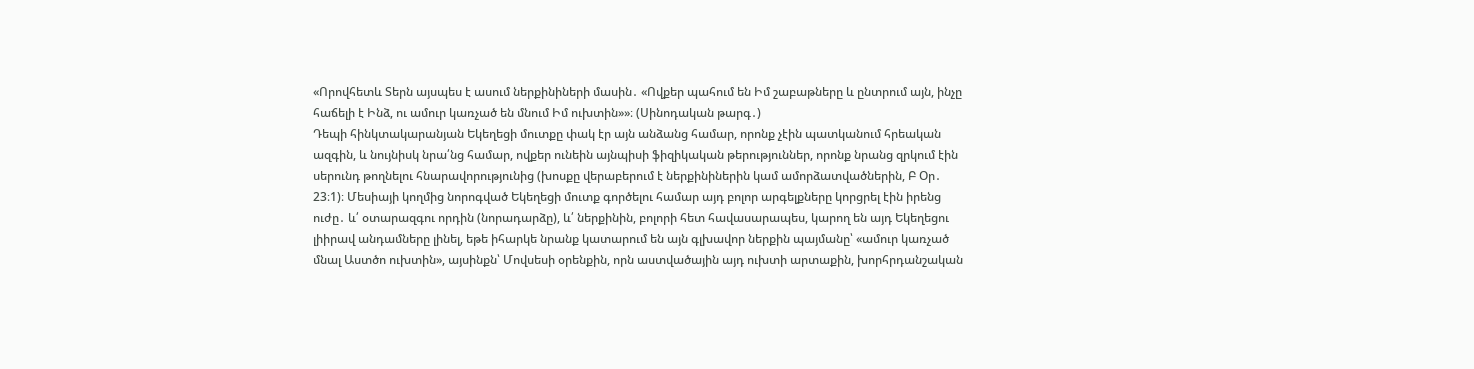«Որովհետև Տերն այսպես է ասում ներքինիների մասին․ «Ովքեր պահում են Իմ շաբաթները և ընտրում այն, ինչը հաճելի է Ինձ, ու ամուր կառչած են մնում Իմ ուխտին»»։ (Սինոդական թարգ․)
Դեպի հինկտակարանյան Եկեղեցի մուտքը փակ էր այն անձանց համար, որոնք չէին պատկանում հրեական ազգին, և նույնիսկ նրա՛նց համար, ովքեր ունեին այնպիսի ֆիզիկական թերություններ, որոնք նրանց զրկում էին սերունդ թողնելու հնարավորությունից (խոսքը վերաբերում է ներքինիներին կամ ամորձատվածներին, Բ Օր․ 23։1)։ Մեսիայի կողմից նորոգված Եկեղեցի մուտք գործելու համար այդ բոլոր արգելքները կորցրել էին իրենց ուժը․ և՛ օտարազգու որդին (նորադարձը), և՛ ներքինին, բոլորի հետ հավասարապես, կարող են այդ Եկեղեցու լիիրավ անդամները լինել, եթե իհարկե նրանք կատարում են այն գլխավոր ներքին պայմանը՝ «ամուր կառչած մնալ Աստծո ուխտին», այսինքն՝ Մովսեսի օրենքին, որն աստվածային այդ ուխտի արտաքին, խորհրդանշական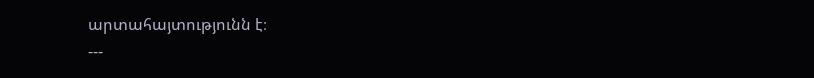արտահայտությունն է։
---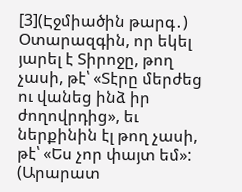[3](Էջմիածին թարգ․) Օտարազգին, որ եկել յարել է Տիրոջը, թող չասի, թէ՝ «Տէրը մերժեց ու վանեց ինձ իր ժողովրդից», եւ ներքինին էլ թող չասի, թէ՝ «Ես չոր փայտ եմ»:
(Արարատ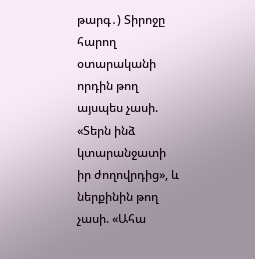թարգ․) Տիրոջը հարող օտարականի որդին թող այսպես չասի. «Տերն ինձ կտարանջատի իր ժողովրդից», և ներքինին թող չասի. «Ահա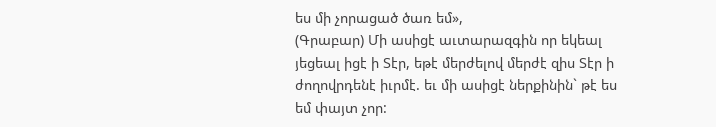ես մի չորացած ծառ եմ»,
(Գրաբար) Մի ասիցէ աւտարազգին որ եկեալ յեցեալ իցէ ի Տէր, եթէ մերժելով մերժէ զիս Տէր ի ժողովրդենէ իւրմէ. եւ մի ասիցէ ներքինին` թէ ես եմ փայտ չոր: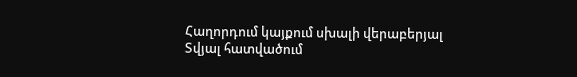Հաղորդում կայքում սխալի վերաբերյալ
Տվյալ հատվածում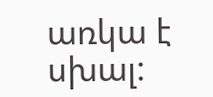առկա է սխալ: